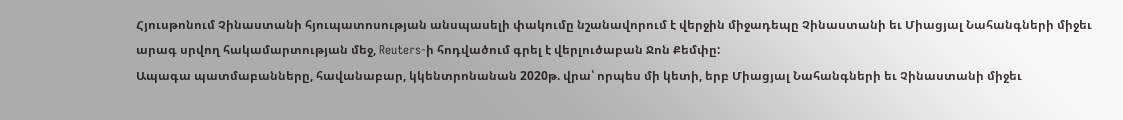Հյուսթոնում Չինաստանի հյուպատոսության անսպասելի փակումը նշանավորում է վերջին միջադեպը Չինաստանի եւ Միացյալ Նահանգների միջեւ արագ սրվող հակամարտության մեջ, Reuters-ի հոդվածում գրել է վերլուծաբան Ջոն Քեմփը:
Ապագա պատմաբանները, հավանաբար, կկենտրոնանան 2020թ. վրա՝ որպես մի կետի, երբ Միացյալ Նահանգների եւ Չինաստանի միջեւ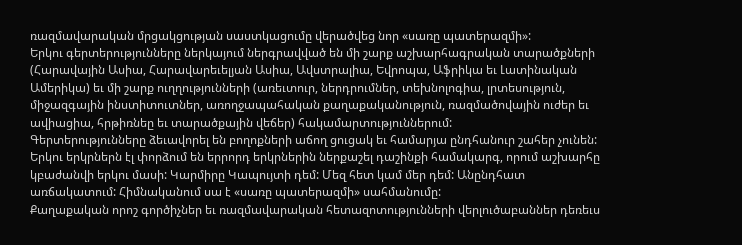ռազմավարական մրցակցության սաստկացումը վերածվեց նոր «սառը պատերազմի»:
Երկու գերտերությունները ներկայում ներգրավված են մի շարք աշխարհագրական տարածքների (Հարավային Ասիա, Հարավարեւելյան Ասիա, Ավստրալիա, Եվրոպա, Աֆրիկա եւ Լատինական Ամերիկա) եւ մի շարք ուղղությունների (առեւտուր, ներդրումներ, տեխնոլոգիա, լրտեսություն, միջազգային ինստիտուտներ, առողջապահական քաղաքականություն, ռազմածովային ուժեր եւ ավիացիա, հրթիռնեը եւ տարածքային վեճեր) հակամարտություններում:
Գերտերությունները ձեւավորել են բողոքների աճող ցուցակ եւ համարյա ընդհանուր շահեր չունեն: Երկու երկրներն էլ փորձում են երրորդ երկրներին ներքաշել դաշինքի համակարգ, որում աշխարհը կբաժանվի երկու մասի: Կարմիրը Կապույտի դեմ: Մեզ հետ կամ մեր դեմ: Անընդհատ առճակատում: Հիմնականում սա է «սառը պատերազմի» սահմանումը:
Քաղաքական որոշ գործիչներ եւ ռազմավարական հետազոտությունների վերլուծաբաններ դեռեւս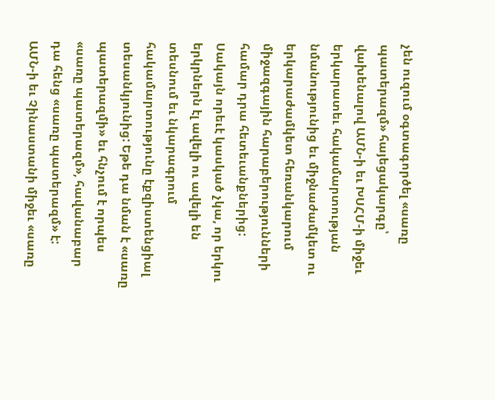չեն ուզում օգտագործել «սառը պատերազմ» հայեցակարգը՝ վախենալով ԱՄՆ-ի եւ ԽՍՀՄ-ի միջեւ երկարատեւ հակամարտության նմանությունից եւ միջնաժամկետ ու երկարաժամկետ հեռանկարում միջազգային հարաբերությունների համար դրա հետեւանքներից:
Սակայն որեւէ կասկած չկա, որ երկու երկրներն էլ ավելի ու ավելի են տեսնում եւ նկարագրում հակամարտությունը էքզիստենցիալ տեսանկյունից: Եթե դա նման է «սառը պատերազմի» եւ հնչում է որպես «սառը պատերազմ», հավանաբար դա հենց «սառը պատերազմ» է:
ԱՄՆ-ի եւ Չինաստանի միջեւ «սառը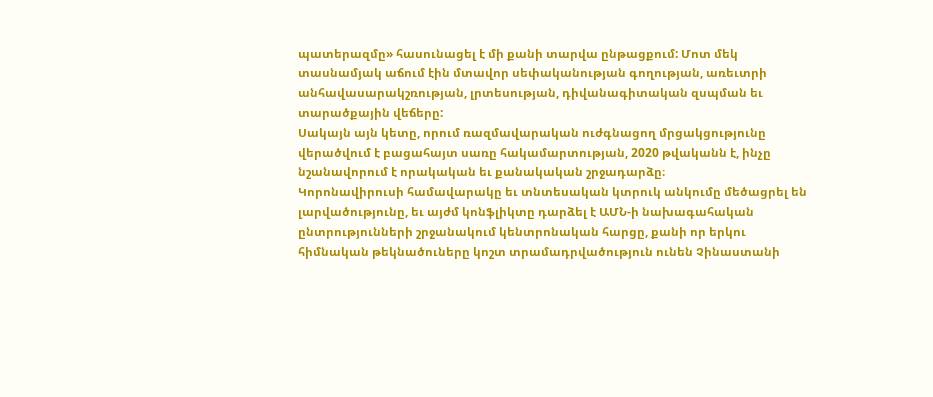պատերազմը» հասունացել է մի քանի տարվա ընթացքում: Մոտ մեկ տասնամյակ աճում էին մտավոր սեփականության գողության, առեւտրի անհավասարակշռության, լրտեսության, դիվանագիտական զսպման եւ տարածքային վեճերը:
Սակայն այն կետը, որում ռազմավարական ուժգնացող մրցակցությունը վերածվում է բացահայտ սառը հակամարտության, 2020 թվականն է, ինչը նշանավորում է որակական եւ քանակական շրջադարձը։
Կորոնավիրուսի համավարակը եւ տնտեսական կտրուկ անկումը մեծացրել են լարվածությունը, եւ այժմ կոնֆլիկտը դարձել է ԱՄՆ-ի նախագահական ընտրությունների շրջանակում կենտրոնական հարցը, քանի որ երկու հիմնական թեկնածուները կոշտ տրամադրվածություն ունեն Չինաստանի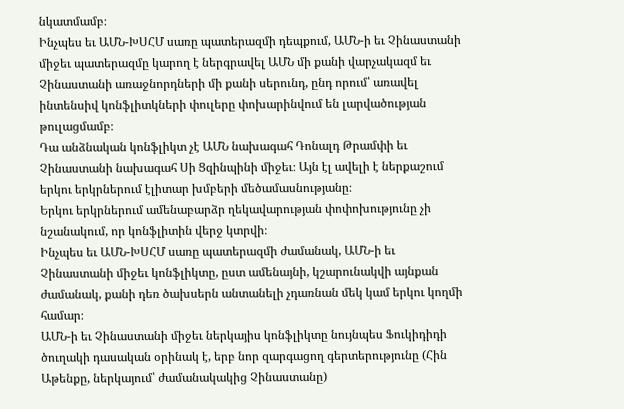նկատմամբ։
Ինչպես եւ ԱՄՆ-ԽՍՀՄ սառը պատերազմի դեպքում, ԱՄՆ-ի եւ Չինաստանի միջեւ պատերազմը կարող է ներգրավել ԱՄՆ մի քանի վարչակազմ եւ Չինաստանի առաջնորդների մի քանի սերունդ, ընդ որում՝ առավել ինտենսիվ կոնֆլիտկների փուլերը փոխարինվում են լարվածության թուլացմամբ։
Դա անձնական կոնֆլիկտ չէ ԱՄՆ նախագահ Դոնալդ Թրամփի եւ Չինաստանի նախագահ Սի Ցզինպինի միջեւ։ Այն էլ ավելի է ներքաշում երկու երկրներում էլիտար խմբերի մեծամասնությանը։
Երկու երկրներում ամենաբարձր ղեկավարության փոփոխությունը չի նշանակում, որ կոնֆլիտին վերջ կտրվի։
Ինչպես եւ ԱՄՆ-ԽՍՀՄ սառը պատերազմի ժամանակ, ԱՄՆ-ի եւ Չինաստանի միջեւ կոնֆլիկտը, ըստ ամենայնի, կշարունակվի այնքան ժամանակ, քանի դեռ ծախսերն անտանելի չդառնան մեկ կամ երկու կողմի համար։
ԱՄՆ-ի եւ Չինաստանի միջեւ ներկայիս կոնֆլիկտը նույնպես Ֆուկիդիդի ծուղակի դասական օրինակ է, երբ նոր զարգացող գերտերությունը (Հին Աթենքը, ներկայում՝ ժամանակակից Չինաստանը)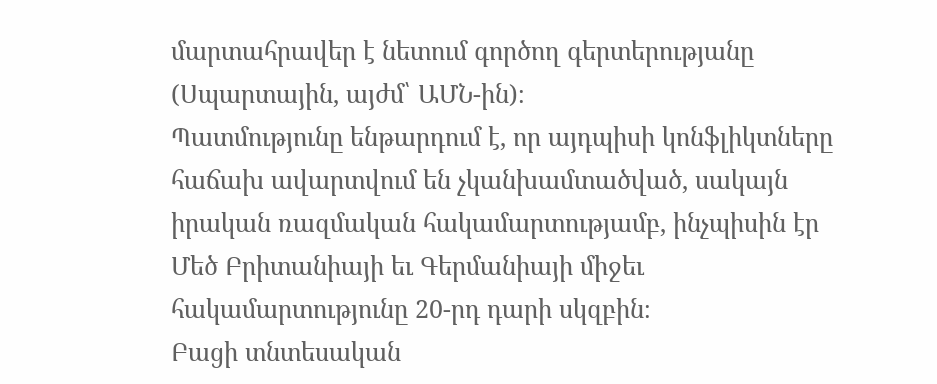մարտահրավեր է նետում գործող գերտերությանը (Սպարտային, այժմ՝ ԱՄՆ-ին)։
Պատմությունը ենթարդում է, որ այդպիսի կոնֆլիկտները հաճախ ավարտվում են չկանխամտածված, սակայն իրական ռազմական հակամարտությամբ, ինչպիսին էր Մեծ Բրիտանիայի եւ Գերմանիայի միջեւ հակամարտությունը 20-րդ դարի սկզբին։
Բացի տնտեսական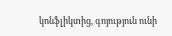կոնֆլիկտից, գոյություն ունի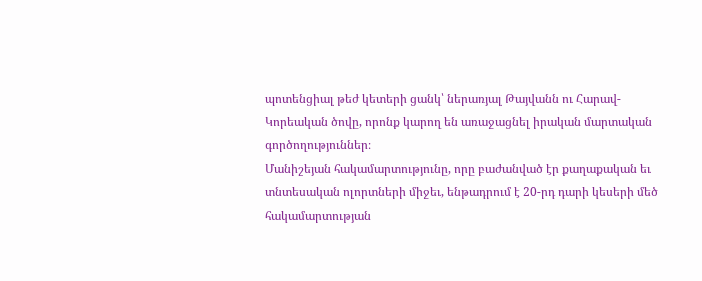պոտենցիալ թեժ կետերի ցանկ՝ ներառյալ Թայվանն ու Հարավ-Կորեական ծովը, որոնք կարող են առաջացնել իրական մարտական գործողություններ։
Մանիշեյան հակամարտությունը, որը բաժանված էր քաղաքական եւ տնտեսական ոլորտների միջեւ, ենթադրում է 20-րդ դարի կեսերի մեծ հակամարտության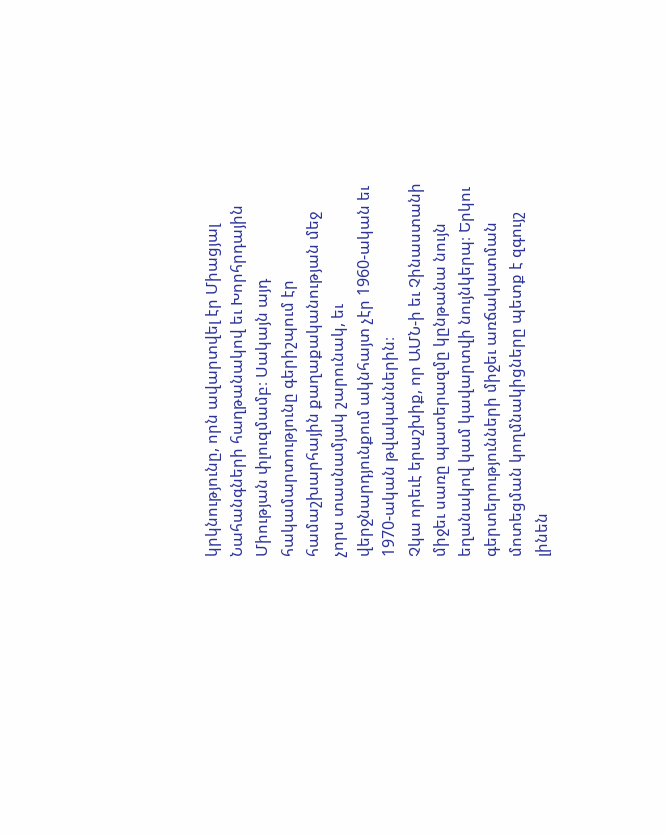կրկնությունը, որն ավարտվել էր Միացյալ Նահանգների հաղթանակով եւ Խորհրդային Միության փլուզմամբ։ Սակայն այդ հակամարտությունը գերիշպում էր համաշխարհային քաղաքականության մեջ չորս տասնամյակ շարունակ, եւ վերջնարդյունքում ակնհայտ չէր 1960-ական եւ 1970-ական թվականներին։
Չկա որեւէ երաշխիք, որ ԱՄՆ-ի եւ Չինաստանի միջեւ սառը պատերազմը կընթանա նույն եղանակով կամ կավարտվի նույնկերպ։ Երկու գերտերությունների միջեւ առճակատման մոտեցման կողմնակիցները պետք է զգույշ լինեն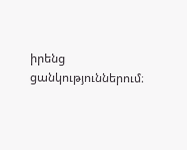իրենց ցանկություններում։